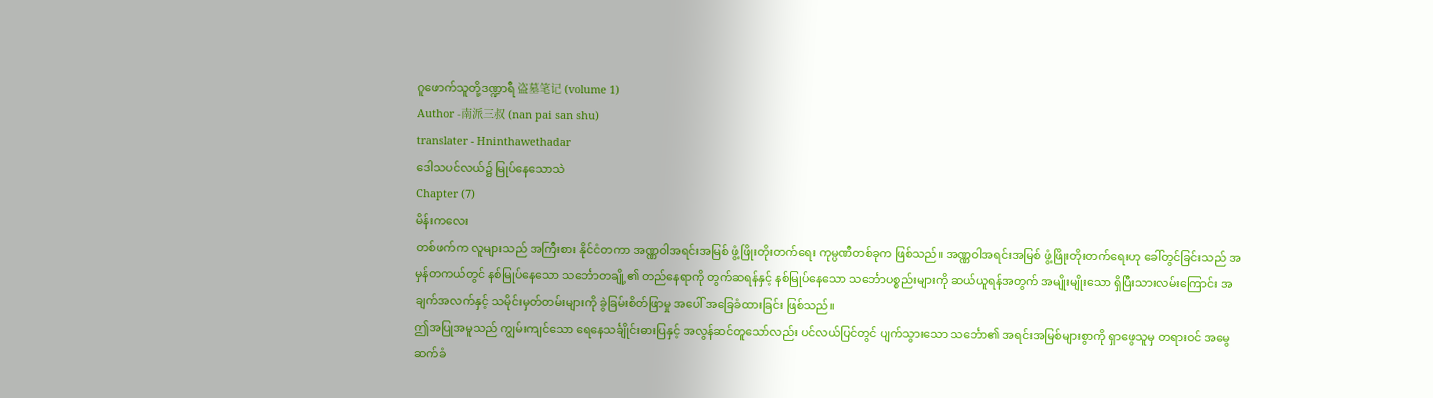ဂူဖောက်သူတို့ဒဏ္ဍာရီ 盗墓笔记 (volume 1)
Author -南派三叔 (nan pai san shu)
translater - Hninthawethadar
ဒေါသပင်လယ်၌ မြုပ်နေသောသဲ
Chapter (7)
မိန်းကလေး
တစ်ဖက်က လူများသည် အကြီးစား နိုင်ငံတကာ အဏ္ဏဝါအရင်းအမြစ် ဖွံ့ဖြိုးတိုးတက်ရေး ကုမ္ပဏီတစ်ခုက ဖြစ်သည်။ အဏ္ဏဝါအရင်းအမြစ် ဖွံ့ဖြိုးတိုးတက်ရေးဟု ခေါ်တွင်ခြင်းသည် အမှန်တကယ်တွင် နစ်မြုပ်နေသော သင်္ဘောတချို့၏ တည်နေရာကို တွက်ဆရန်နှင့် နစ်မြုပ်နေသော သင်္ဘောပစ္စည်းများကို ဆယ်ယူရန်အတွက် အမျိုးမျိုးသော ရှိပြီးသားလမ်းကြောင်း အချက်အလက်နှင့် သမိုင်းမှတ်တမ်းများကို ခွဲခြမ်းစိတ်ဖြာမှု အပေါ် အခြေခံထားခြင်း ဖြစ်သည်။
ဤအပြုအမူသည် ကျွမ်းကျင်သော ရေနေသင်္ချိုင်းဓားပြနှင့် အလွန်ဆင်တူသော်လည်း ပင်လယ်ပြင်တွင် ပျက်သွားသော သင်္ဘော၏ အရင်းအမြစ်များစွာကို ရှာဖွေသူမှ တရားဝင် အမွေဆက်ခံ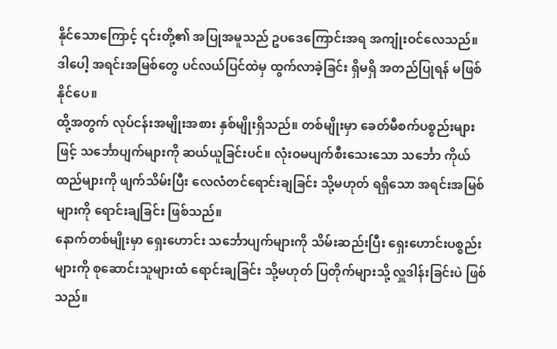နိုင်သောကြောင့် ၎င်းတို့၏ အပြုအမူသည် ဥပဒေကြောင်းအရ အကျုံးဝင်လေသည်။ ဒါပေါ့ အရင်းအမြစ်တွေ ပင်လယ်ပြင်ထဲမှ ထွက်လာခဲ့ခြင်း ရှိမရှိ အတည်ပြုရန် မဖြစ်နိုင်ပေ။
ထို့အတွက် လုပ်ငန်းအမျိုးအစား နှစ်မျိုးရှိသည်။ တစ်မျိုးမှာ ခေတ်မီစက်ပစ္စည်းများဖြင့် သင်္ဘောပျက်များကို ဆယ်ယူခြင်းပင်။ လုံးဝမပျက်စီးသေးသော သင်္ဘော ကိုယ်ထည်များကို ဖျက်သိမ်းပြီး လေလံတင်ရောင်းချခြင်း သို့မဟုတ် ရရှိသော အရင်းအမြစ်များကို ရောင်းချခြင်း ဖြစ်သည်။
နောက်တစ်မျိုးမှာ ရှေးဟောင်း သင်္ဘောပျက်များကို သိမ်းဆည်းပြီး ရှေးဟောင်းပစ္စည်းများကို စုဆောင်းသူများထံ ရောင်းချခြင်း သို့မဟုတ် ပြတိုက်များသို့ လှူဒါန်းခြင်းပဲ ဖြစ်သည်။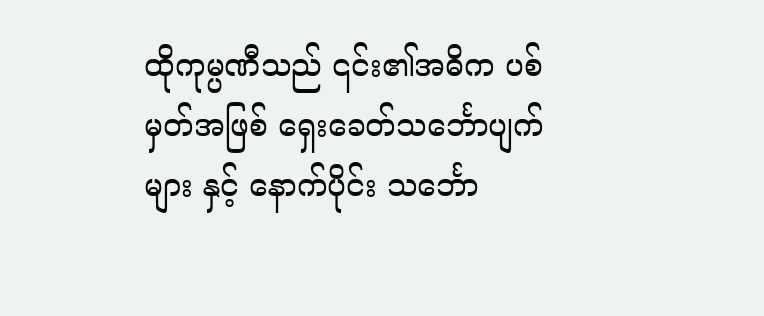ထိုကုမ္ပဏီသည် ၎င်း၏အဓိက ပစ်မှတ်အဖြစ် ရှေးခေတ်သင်္ဘောပျက်များ နှင့် နောက်ပိုင်း သင်္ဘော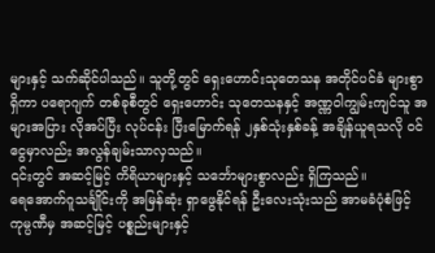များနှင့် သက်ဆိုင်ပါသည်။ သူတို့တွင် ရှေးဟောင်းသုတေသန အတိုင်ပင်ခံ များစွာရှိကာ ပရောဂျက် တစ်ခုစီတွင် ရှေးဟောင်း သုတေသနနှင့် အဏ္ဏဝါကျွမ်းကျင်သူ အများအပြား လိုအပ်ပြီး လုပ်ငန်း ပြီးမြောက်ရန် ၂နှစ်သုံးနှစ်ခန့် အချိန်ယူရသလို ၀င်ငွေမှာလည်း အလွန်ချမ်းသာလှသည်။
၎င်းတွင် အဆင့်မြင့် ကိရိယာများနှင့် သင်္ဘောများစွာလည်း ရှိကြသည်။
ရေအောက်ဂူသင်္ချိုင်းကို အမြန်ဆုံး ရှာဖွေနိုင်ရန် ဦးလေးသုံးသည် အာမခံပုံစံဖြင့် ကုမ္ပဏီမှ အဆင့်မြင့် ပစ္စည်းများနှင့်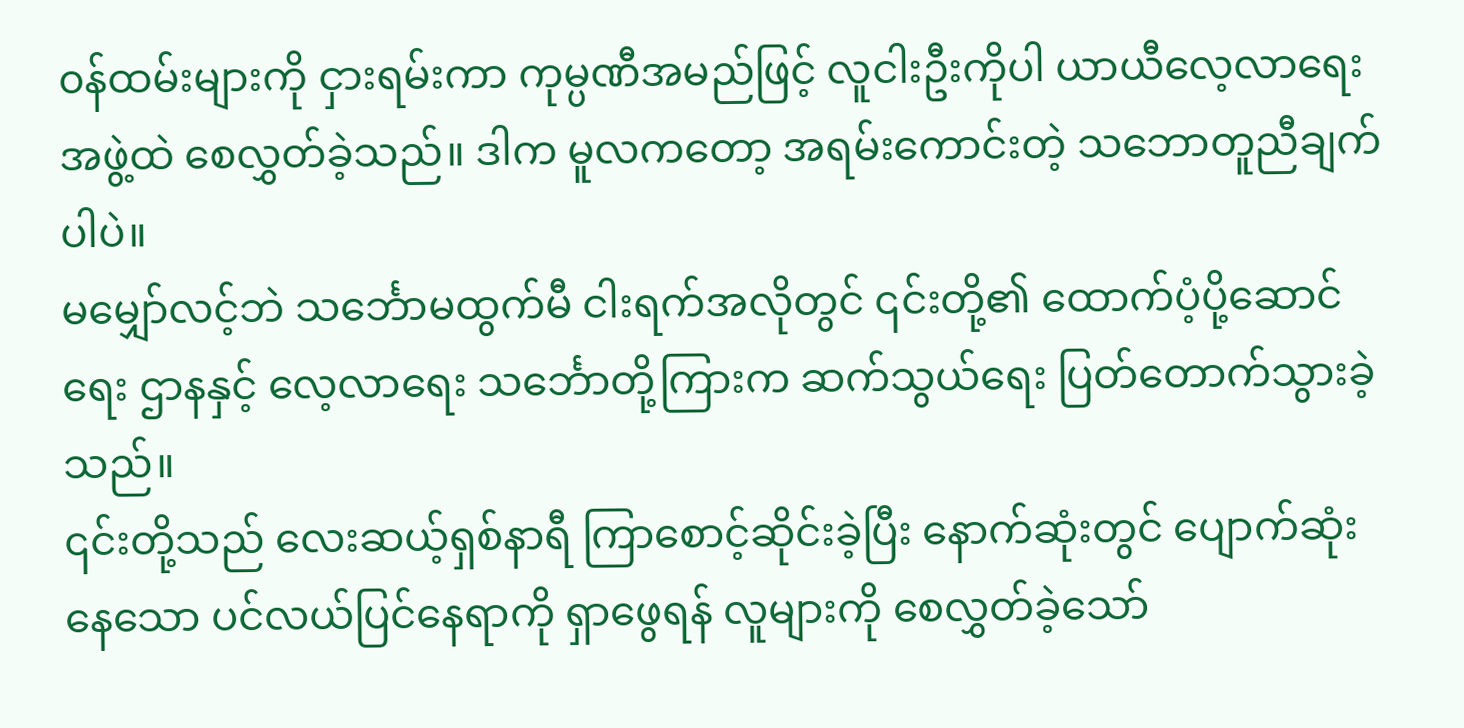၀န်ထမ်းများကို ငှားရမ်းကာ ကုမ္ပဏီအမည်ဖြင့် လူငါးဦးကိုပါ ယာယီလေ့လာရေးအဖွဲ့ထဲ စေလွှတ်ခဲ့သည်။ ဒါက မူလကတော့ အရမ်းကောင်းတဲ့ သဘောတူညီချက်ပါပဲ။
မမျှော်လင့်ဘဲ သင်္ဘောမထွက်မီ ငါးရက်အလိုတွင် ၎င်းတို့၏ ထောက်ပံ့ပို့ဆောင်ရေး ဌာနနှင့် လေ့လာရေး သင်္ဘောတို့ကြားက ဆက်သွယ်ရေး ပြတ်တောက်သွားခဲ့သည်။
၎င်းတို့သည် လေးဆယ့်ရှစ်နာရီ ကြာစောင့်ဆိုင်းခဲ့ပြီး နောက်ဆုံးတွင် ပျောက်ဆုံးနေသော ပင်လယ်ပြင်နေရာကို ရှာဖွေရန် လူများကို စေလွှတ်ခဲ့သော်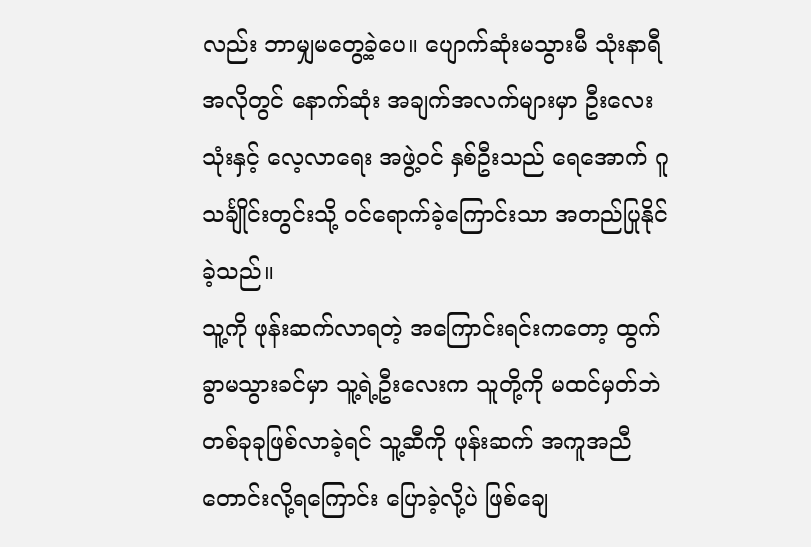လည်း ဘာမျှမတွေ့ခဲ့ပေ။ ပျောက်ဆုံးမသွားမီ သုံးနာရီ အလိုတွင် နောက်ဆုံး အချက်အလက်များမှာ ဦးလေးသုံးနှင့် လေ့လာရေး အဖွဲ့ဝင် နှစ်ဦးသည် ရေအောက် ဂူသင်္ချိုင်းတွင်းသို့ ဝင်ရောက်ခဲ့ကြောင်းသာ အတည်ပြုနိုင်ခဲ့သည်။
သူ့ကို ဖုန်းဆက်လာရတဲ့ အကြောင်းရင်းကတော့ ထွက်ခွာမသွားခင်မှာ သူ့ရဲ့ဦးလေးက သူတို့ကို မထင်မှတ်ဘဲ တစ်ခုခုဖြစ်လာခဲ့ရင် သူ့ဆီကို ဖုန်းဆက် အကူအညီ တောင်းလို့ရကြောင်း ပြောခဲ့လို့ပဲ ဖြစ်ချေ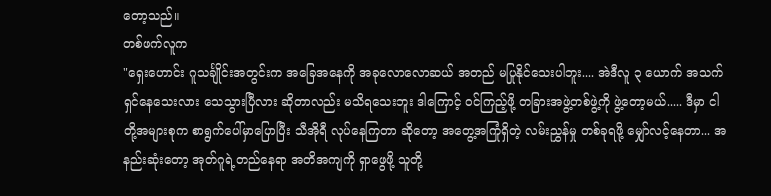တော့သည်။
တစ်ဖက်လူက
"ရှေးဟောင်း ဂူသင်္ချိုင်းအတွင်းက အခြေအနေကို အခုလောလောဆယ် အတည် မပြုနိုင်သေးပါဘူး.... အဲဒီလူ ၃ ယောက် အသက်ရှင်နေသေးလား သေသွားပြီလား ဆိုတာလည်း မသိရသေးဘူး ဒါကြောင့် ဝင်ကြည့်ဖို့ တခြားအဖွဲ့တစ်ဖွဲ့ကို ဖွဲ့တော့မယ်..... ဒီမှာ ငါတို့အများစုက စာရွက်ပေါ်မှာပြောပြီး သီအိုရီ လုပ်နေကြတာ ဆိုတော့ အတွေ့အကြုံရှိတဲ့ လမ်းညွှန်မှု တစ်ခုရဖို့ မျှော်လင့်နေတာ... အနည်းဆုံးတော့ အုတ်ဂူရဲ့တည်နေရာ အတိအကျကို ရှာဖွေဖို့ သူတို့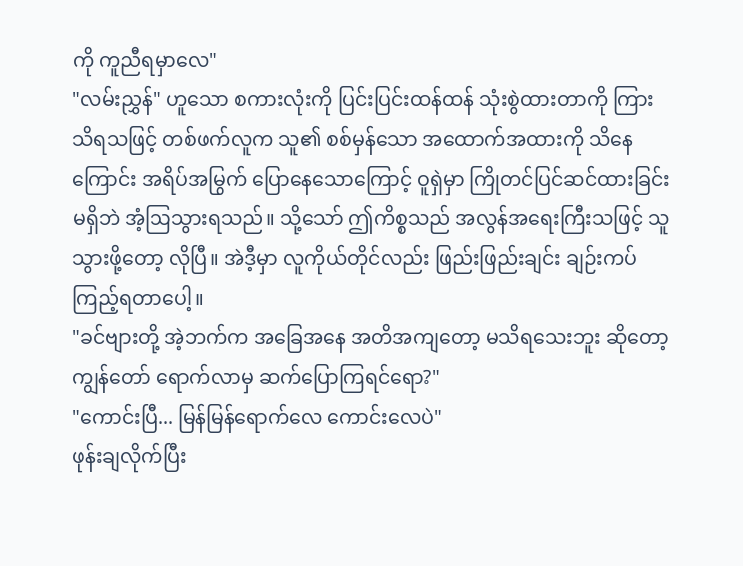ကို ကူညီရမှာလေ"
"လမ်းညွှန်" ဟူသော စကားလုံးကို ပြင်းပြင်းထန်ထန် သုံးစွဲထားတာကို ကြားသိရသဖြင့် တစ်ဖက်လူက သူ၏ စစ်မှန်သော အထောက်အထားကို သိနေကြောင်း အရိပ်အမြွက် ပြောနေသောကြောင့် ဝူရှဲမှာ ကြိုတင်ပြင်ဆင်ထားခြင်း မရှိဘဲ အံ့ဩသွားရသည်။ သို့သော် ဤကိစ္စသည် အလွန်အရေးကြီးသဖြင့် သူသွားဖို့တော့ လိုပြီ။ အဲဒီ့မှာ လူကိုယ်တိုင်လည်း ဖြည်းဖြည်းချင်း ချဉ်းကပ်ကြည့်ရတာပေါ့။
"ခင်ဗျားတို့ အဲ့ဘက်က အခြေအနေ အတိအကျတော့ မသိရသေးဘူး ဆိုတော့ ကျွန်တော် ရောက်လာမှ ဆက်ပြောကြရင်ရော?"
"ကောင်းပြီ... မြန်မြန်ရောက်လေ ကောင်းလေပဲ"
ဖုန်းချလိုက်ပြီး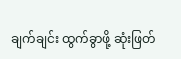ချက်ချင်း ထွက်ခွာဖို့ ဆုံးဖြတ်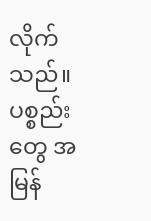လိုက်သည်။ ပစ္စည်းတွေ အမြန်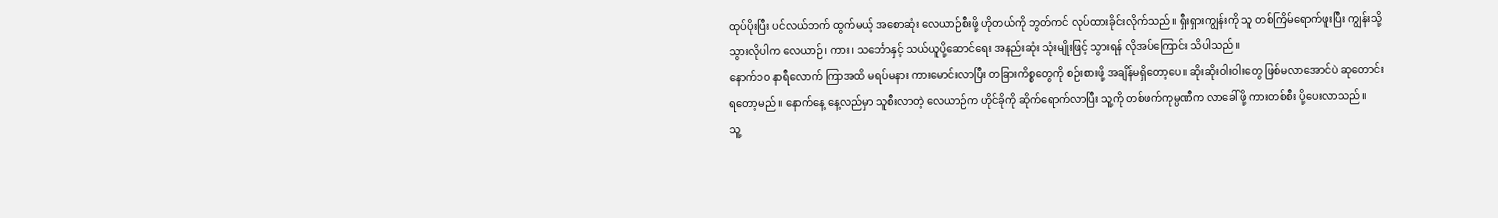ထုပ်ပိုးပြီး ပင်လယ်ဘက် ထွက်မယ့် အစောဆုံး လေယာဉ်စီးဖို့ ဟိုတယ်ကို ဘွတ်ကင် လုပ်ထားခိုင်းလိုက်သည်။ ရှီးရှားကျွန်းကို သူ တစ်ကြိမ်ရောက်ဖူးပြီး ကျွန်းသို့ သွားလိုပါက လေယာဉ်၊ ကား၊ သင်္ဘောနှင့် သယ်ယူပို့ဆောင်ရေး အနည်းဆုံး သုံးမျိုးဖြင့် သွားရန် လိုအပ်ကြောင်း သိပါသည်။
နောက်၁၀ နာရီလောက် ကြာအထိ မရပ်မနား ကားမောင်းလာပြီး တခြားကိစ္စတွေကို စဉ်းစားဖို့ အချိန်မရှိတော့ပေ။ ဆိုးဆိုးဝါးဝါးတွေ ဖြစ်မလာအောင်ပဲ ဆုတောင်းရတော့မည်။ နောက်နေ့ နေ့လည်မှာ သူစီးလာတဲ့ လေယာဉ်က ဟိုင်ခိုကို ဆိုက်ရောက်လာပြီး သူ့ကို တစ်ဖက်ကုမ္ပဏီက လာခေါ်ဖို့ ကားတစ်စီး ပို့ပေးလာသည်။
သူ့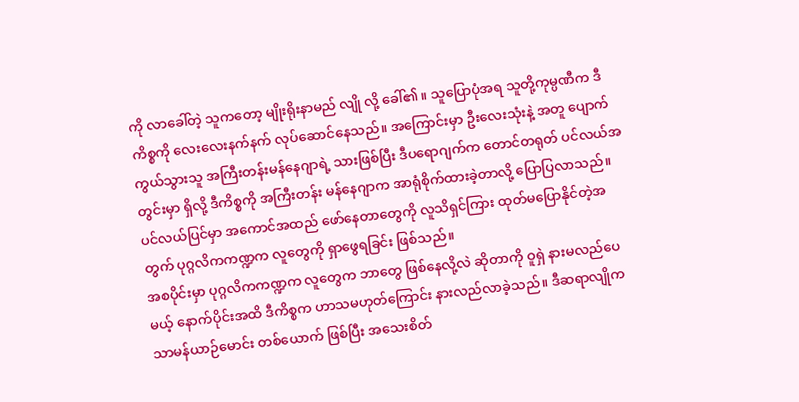ကို လာခေါ်တဲ့ သူကတော့ မျိုးရိုးနာမည် လျို လို့ ခေါ်၏။ သူပြောပုံအရ သူတို့ကုမ္ပဏီက ဒီကိစ္စကို လေးလေးနက်နက် လုပ်ဆောင်နေသည်။ အကြောင်းမှာ ဦးလေးသုံးနဲ့ အတူ ပျောက်ကွယ်သွားသူ အကြီးတန်းမန်နေဂျာရဲ့ သားဖြစ်ပြီး ဒီပရောဂျက်က တောင်တရုတ် ပင်လယ်အတွင်းမှာ ရှိလို့ ဒီကိစ္စကို အကြီးတန်း မန်နေဂျာက အာရုံစိုက်ထားခဲ့တာလို့ ပြောပြလာသည်။ ပင်လယ်ပြင်မှာ အကောင်အထည် ဖော်နေတာတွေကို လူသိရှင်ကြား ထုတ်မပြောနိုင်တဲ့အတွက် ပုဂ္ဂလိကကဏ္ဍက လူတွေကို ရှာဖွေရခြင်း ဖြစ်သည်။
အစပိုင်းမှာ ပုဂ္ဂလိကကဏ္ဍက လူတွေက ဘာတွေ ဖြစ်နေလို့လဲ ဆိုတာကို ဝူရှဲ နားမလည်ပေမယ့် နောက်ပိုင်းအထိ ဒီကိစ္စက ဟာသမဟုတ်ကြောင်း နားလည်လာခဲ့သည်။ ဒီဆရာလျိုက သာမန်ယာဉ်မောင်း တစ်ယောက် ဖြစ်ပြီး အသေးစိတ်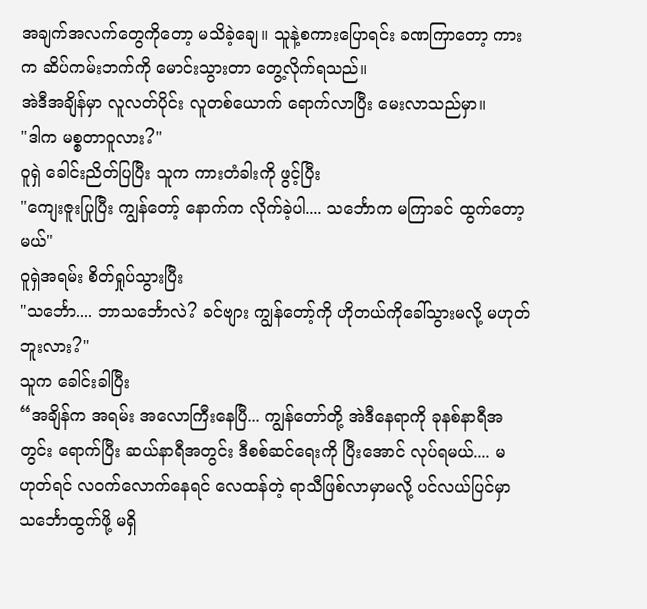အချက်အလက်တွေကိုတော့ မသိခဲ့ချေ။ သူနဲ့စကားပြောရင်း ခဏကြာတော့ ကားက ဆိပ်ကမ်းဘက်ကို မောင်းသွားတာ တွေ့လိုက်ရသည်။
အဲဒီအချိန်မှာ လူလတ်ပိုင်း လူတစ်ယောက် ရောက်လာပြီး မေးလာသည်မှာ။
"ဒါက မစ္စတာဝူလား?"
ဝူရှဲ ခေါင်းညိတ်ပြပြီး သူက ကားတံခါးကို ဖွင့်ပြီး
"ကျေးဇူးပြုပြီး ကျွန်တော့် နောက်က လိုက်ခဲ့ပါ.... သင်္ဘောက မကြာခင် ထွက်တော့မယ်"
ဝူရှဲအရမ်း စိတ်ရှုပ်သွားပြီး
"သင်္ဘော.... ဘာသင်္ဘောလဲ? ခင်ဗျား ကျွန်တော့်ကို ဟိုတယ်ကိုခေါ်သွားမလို့ မဟုတ်ဘူးလား?"
သူက ခေါင်းခါပြီး
“အချိန်က အရမ်း အလောကြီးနေပြီ... ကျွန်တော်တို့ အဲဒီနေရာကို ခုနစ်နာရီအတွင်း ရောက်ပြီး ဆယ်နာရီအတွင်း ဒီစစ်ဆင်ရေးကို ပြီးအောင် လုပ်ရမယ်.... မဟုတ်ရင် လဝက်လောက်နေရင် လေထန်တဲ့ ရာသီဖြစ်လာမှာမလို့ ပင်လယ်ပြင်မှာ သင်္ဘောထွက်ဖို့ မရှိ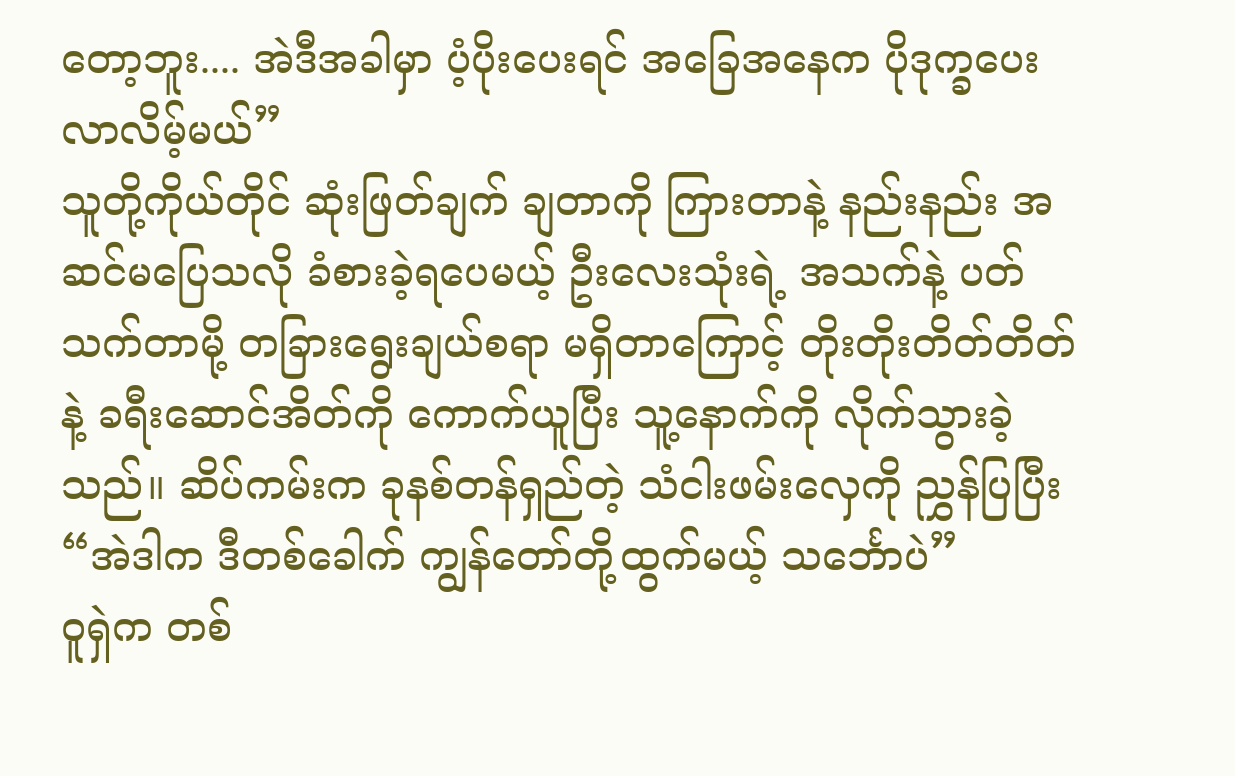တော့ဘူး.... အဲဒီအခါမှာ ပံ့ပိုးပေးရင် အခြေအနေက ပိုဒုက္ခပေးလာလိမ့်မယ်”
သူတို့ကိုယ်တိုင် ဆုံးဖြတ်ချက် ချတာကို ကြားတာနဲ့ နည်းနည်း အဆင်မပြေသလို ခံစားခဲ့ရပေမယ့် ဦးလေးသုံးရဲ့ အသက်နဲ့ ပတ်သက်တာမို့ တခြားရွေးချယ်စရာ မရှိတာကြောင့် တိုးတိုးတိတ်တိတ်နဲ့ ခရီးဆောင်အိတ်ကို ကောက်ယူပြီး သူ့နောက်ကို လိုက်သွားခဲ့သည်။ ဆိပ်ကမ်းက ခုနစ်တန်ရှည်တဲ့ သံငါးဖမ်းလှေကို ညွှန်ပြပြီး
“အဲဒါက ဒီတစ်ခေါက် ကျွန်တော်တို့ထွက်မယ့် သင်္ဘောပဲ”
ဝူရှဲက တစ်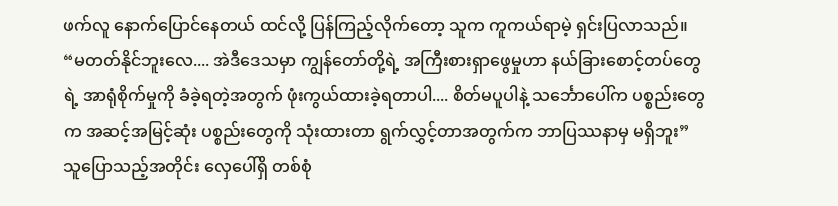ဖက်လူ နောက်ပြောင်နေတယ် ထင်လို့ ပြန်ကြည့်လိုက်တော့ သူက ကူကယ်ရာမဲ့ ရှင်းပြလာသည်။
“မတတ်နိုင်ဘူးလေ.... အဲဒီဒေသမှာ ကျွန်တော်တို့ရဲ့ အကြီးစားရှာဖွေမှုဟာ နယ်ခြားစောင့်တပ်တွေရဲ့ အာရုံစိုက်မှုကို ခံခဲ့ရတဲ့အတွက် ဖုံးကွယ်ထားခဲ့ရတာပါ.... စိတ်မပူပါနဲ့ သင်္ဘောပေါ်က ပစ္စည်းတွေက အဆင့်အမြင့်ဆုံး ပစ္စည်းတွေကို သုံးထားတာ ရွက်လွှင့်တာအတွက်က ဘာပြဿနာမှ မရှိဘူး”
သူပြောသည့်အတိုင်း လှေပေါ်ရှိ တစ်စုံ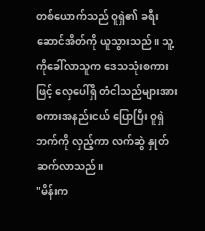တစ်ယောက်သည် ဝူရှဲ၏ ခရီးဆောင်အိတ်ကို ယူသွားသည်။ သူ့ကိုခေါ်လာသူက ဒေသသုံးစကားဖြင့် လှေပေါ်ရှိ တံငါသည်များအား စကားအနည်းငယ် ပြောပြီး ဝူရှဲဘက်ကို လှည့်ကာ လက်ဆွဲ နှုတ်ဆက်လာသည်။
"မိန်းက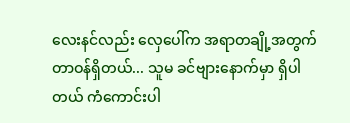လေးနင်လည်း လှေပေါ်က အရာတချို့အတွက် တာဝန်ရှိတယ်... သူမ ခင်ဗျားနောက်မှာ ရှိပါတယ် ကံကောင်းပါ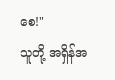စေ!"
သူတို့ အရှိန်အ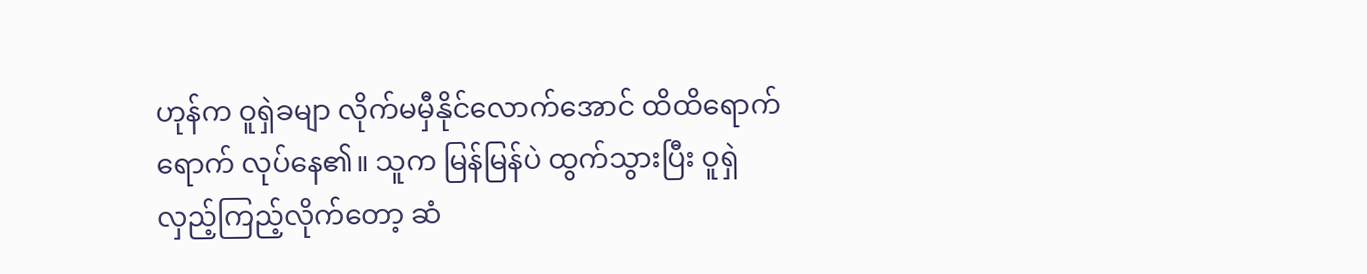ဟုန်က ဝူရှဲခမျာ လိုက်မမှီနိုင်လောက်အောင် ထိထိရောက်ရောက် လုပ်နေ၏။ သူက မြန်မြန်ပဲ ထွက်သွားပြီး ဝူရှဲ လှည့်ကြည့်လိုက်တော့ ဆံ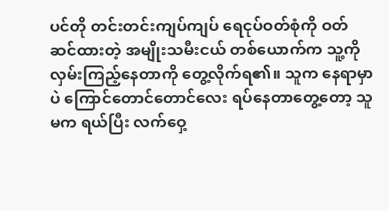ပင်တို တင်းတင်းကျပ်ကျပ် ရေငုပ်ဝတ်စုံကို ဝတ်ဆင်ထားတဲ့ အမျိုးသမီးငယ် တစ်ယောက်က သူ့ကို လှမ်းကြည့်နေတာကို တွေ့လိုက်ရ၏။ သူက နေရာမှာပဲ ကြောင်တောင်တောင်လေး ရပ်နေတာတွေ့တော့ သူမက ရယ်ပြီး လက်ဝှေ့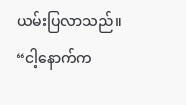ယမ်းပြလာသည်။
“ငါ့နောက်က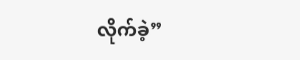လိုက်ခဲ့”